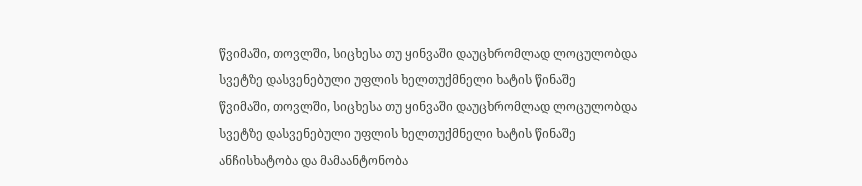წვიმაში, თოვლში, სიცხესა თუ ყინვაში დაუცხრომლად ლოცულობდა სვეტზე დასვენებული უფლის ხელთუქმნელი ხატის წინაშე
წვიმაში, თოვლში, სიცხესა თუ ყინვაში დაუცხრომლად ლოცულობდა სვეტზე დასვენებული უფლის ხელთუქმნელი ხატის წინაშე
ანჩისხატობა და მამაანტონობა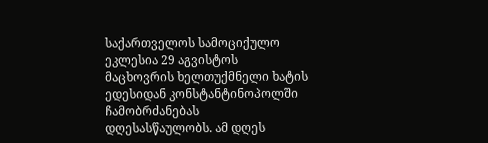საქართველოს სამოციქულო ეკლესია 29 აგვისტოს მაცხოვრის ხელთუქმნელი ხატის ედესიდან კონსტანტინოპოლში ჩამობრძანებას დღესასწაულობს. ამ დღეს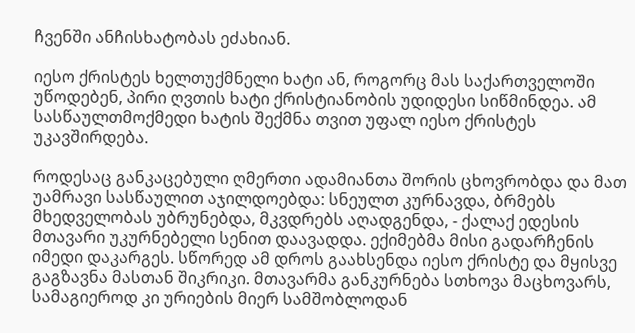ჩვენში ანჩისხატობას ეძახიან.

იესო ქრისტეს ხელთუქმნელი ხატი ან, როგორც მას საქართველოში უწოდებენ, პირი ღვთის ხატი ქრისტიანობის უდიდესი სიწმინდეა. ამ სასწაულთმოქმედი ხატის შექმნა თვით უფალ იესო ქრისტეს უკავშირდება.

როდესაც განკაცებული ღმერთი ადამიანთა შორის ცხოვრობდა და მათ უამრავი სასწაულით აჯილდოებდა: სნეულთ კურნავდა, ბრმებს მხედველობას უბრუნებდა, მკვდრებს აღადგენდა, - ქალაქ ედესის მთავარი უკურნებელი სენით დაავადდა. ექიმებმა მისი გადარჩენის იმედი დაკარგეს. სწორედ ამ დროს გაახსენდა იესო ქრისტე და მყისვე გაგზავნა მასთან შიკრიკი. მთავარმა განკურნება სთხოვა მაცხოვარს, სამაგიეროდ კი ურიების მიერ სამშობლოდან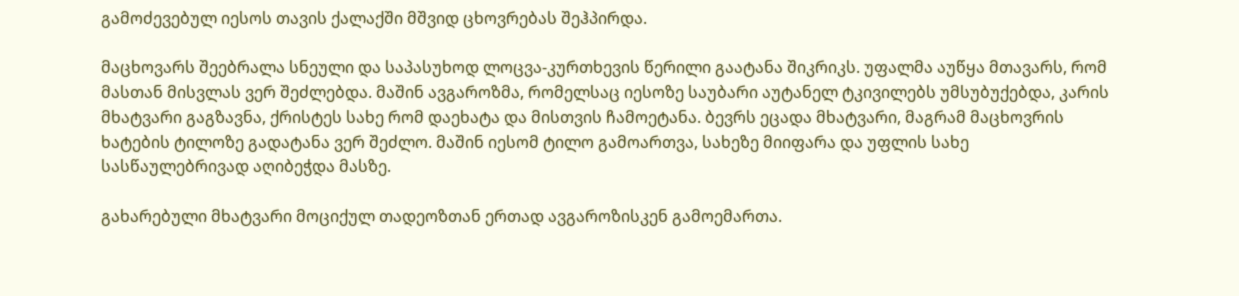გამოძევებულ იესოს თავის ქალაქში მშვიდ ცხოვრებას შეჰპირდა.

მაცხოვარს შეებრალა სნეული და საპასუხოდ ლოცვა-კურთხევის წერილი გაატანა შიკრიკს. უფალმა აუწყა მთავარს, რომ მასთან მისვლას ვერ შეძლებდა. მაშინ ავგაროზმა, რომელსაც იესოზე საუბარი აუტანელ ტკივილებს უმსუბუქებდა, კარის მხატვარი გაგზავნა, ქრისტეს სახე რომ დაეხატა და მისთვის ჩამოეტანა. ბევრს ეცადა მხატვარი, მაგრამ მაცხოვრის ხატების ტილოზე გადატანა ვერ შეძლო. მაშინ იესომ ტილო გამოართვა, სახეზე მიიფარა და უფლის სახე სასწაულებრივად აღიბეჭდა მასზე.

გახარებული მხატვარი მოციქულ თადეოზთან ერთად ავგაროზისკენ გამოემართა.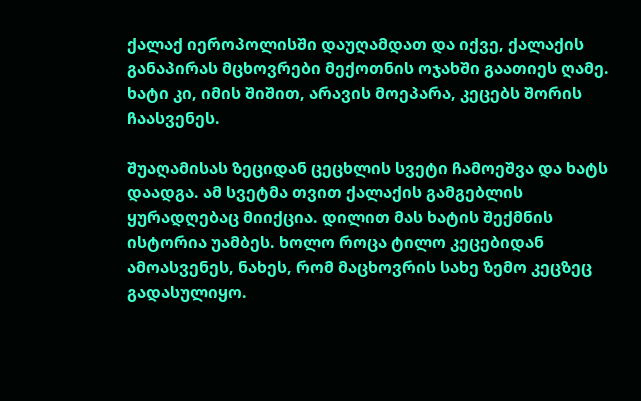ქალაქ იეროპოლისში დაუღამდათ და იქვე, ქალაქის განაპირას მცხოვრები მექოთნის ოჯახში გაათიეს ღამე. ხატი კი, იმის შიშით, არავის მოეპარა, კეცებს შორის ჩაასვენეს.

შუაღამისას ზეციდან ცეცხლის სვეტი ჩამოეშვა და ხატს დაადგა. ამ სვეტმა თვით ქალაქის გამგებლის ყურადღებაც მიიქცია. დილით მას ხატის შექმნის ისტორია უამბეს. ხოლო როცა ტილო კეცებიდან ამოასვენეს, ნახეს, რომ მაცხოვრის სახე ზემო კეცზეც გადასულიყო.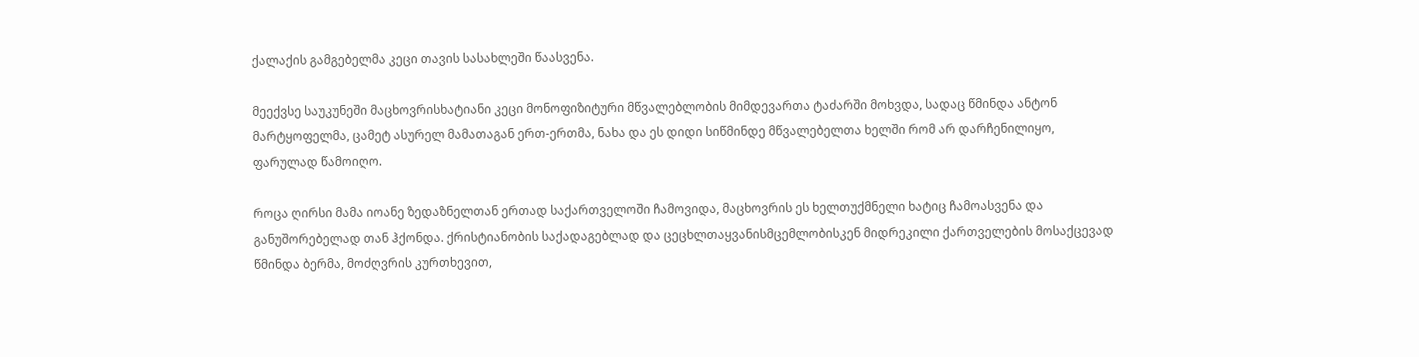ქალაქის გამგებელმა კეცი თავის სასახლეში წაასვენა.

მეექვსე საუკუნეში მაცხოვრისხატიანი კეცი მონოფიზიტური მწვალებლობის მიმდევართა ტაძარში მოხვდა, სადაც წმინდა ანტონ მარტყოფელმა, ცამეტ ასურელ მამათაგან ერთ-ერთმა, ნახა და ეს დიდი სიწმინდე მწვალებელთა ხელში რომ არ დარჩენილიყო, ფარულად წამოიღო.

როცა ღირსი მამა იოანე ზედაზნელთან ერთად საქართველოში ჩამოვიდა, მაცხოვრის ეს ხელთუქმნელი ხატიც ჩამოასვენა და განუშორებელად თან ჰქონდა. ქრისტიანობის საქადაგებლად და ცეცხლთაყვანისმცემლობისკენ მიდრეკილი ქართველების მოსაქცევად წმინდა ბერმა, მოძღვრის კურთხევით,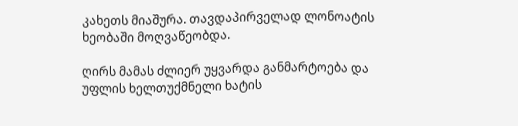კახეთს მიაშურა. თავდაპირველად ლონოატის ხეობაში მოღვაწეობდა.

ღირს მამას ძლიერ უყვარდა განმარტოება და უფლის ხელთუქმნელი ხატის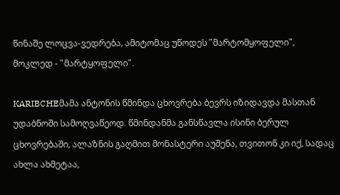წინაშე ლოცვა-ვედრება, ამიტომაც უწოდეს "მარტომყოფელი", მოკლედ - "მარტყოფელი".

KARIBCHEმამა ანტონის წმინდა ცხოვრება ბევრს იზიდავდა მასთან უდაბნოში სამოღვაწეოდ. წმინდანმა განსწავლა ისინი ბერულ ცხოვრებაში, ალაზნის გაღმით მონასტერი აუშენა, თვითონ კი იქ, სადაც ახლა ახმეტაა,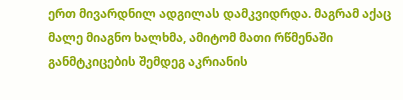ერთ მივარდნილ ადგილას დამკვიდრდა. მაგრამ აქაც მალე მიაგნო ხალხმა, ამიტომ მათი რწმენაში განმტკიცების შემდეგ აკრიანის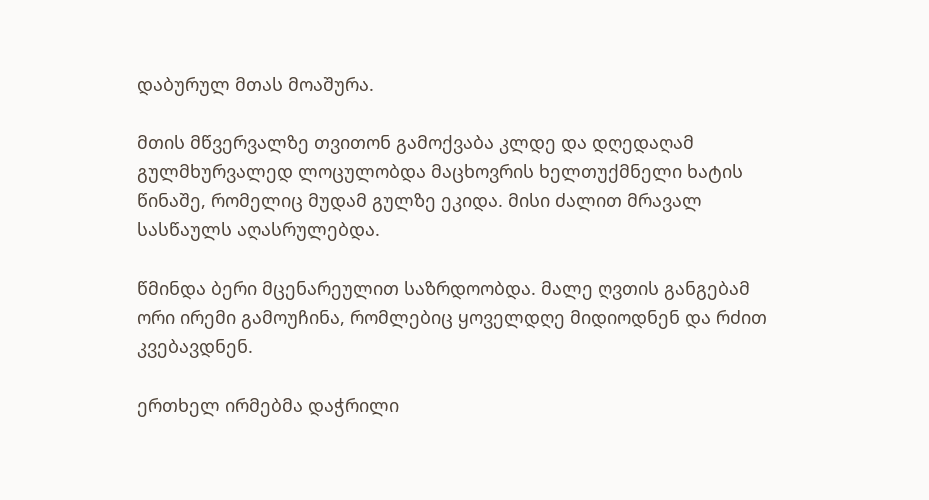დაბურულ მთას მოაშურა.

მთის მწვერვალზე თვითონ გამოქვაბა კლდე და დღედაღამ გულმხურვალედ ლოცულობდა მაცხოვრის ხელთუქმნელი ხატის წინაშე, რომელიც მუდამ გულზე ეკიდა. მისი ძალით მრავალ სასწაულს აღასრულებდა.

წმინდა ბერი მცენარეულით საზრდოობდა. მალე ღვთის განგებამ ორი ირემი გამოუჩინა, რომლებიც ყოველდღე მიდიოდნენ და რძით კვებავდნენ.

ერთხელ ირმებმა დაჭრილი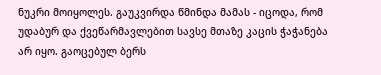ნუკრი მოიყოლეს. გაუკვირდა წმინდა მამას - იცოდა, რომ უდაბურ და ქვეწარმავლებით სავსე მთაზე კაცის ჭაჭანება არ იყო. გაოცებულ ბერს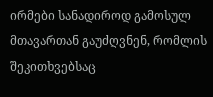ირმები სანადიროდ გამოსულ მთავართან გაუძღვნენ, რომლის შეკითხვებსაც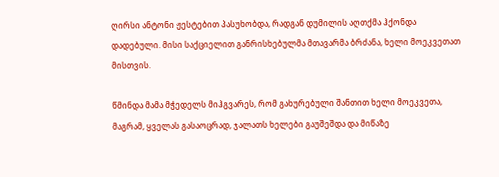ღირსი ანტონი ჟესტებით პასუხობდა, რადგან დუმილის აღთქმა ჰქონდა დადებული. მისი საქციელით განრისხებულმა მთავარმა ბრძანა, ხელი მოეკვეთათ მისთვის.

წმინდა მამა მჭედელს მიჰგვარეს, რომ გახურებული შანთით ხელი მოეკვეთა, მაგრამ, ყველას გასაოცრად, ჯალათს ხელები გაუშეშდა და მიწაზე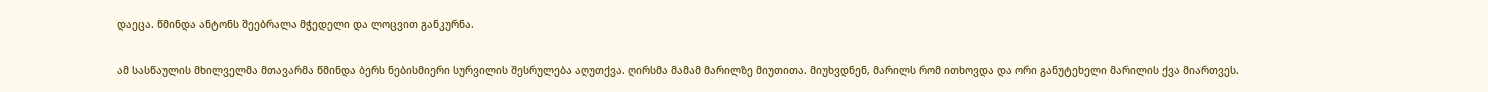დაეცა. წმინდა ანტონს შეებრალა მჭედელი და ლოცვით განკურნა.

ამ სასწაულის მხილველმა მთავარმა წმინდა ბერს ნებისმიერი სურვილის შესრულება აღუთქვა. ღირსმა მამამ მარილზე მიუთითა. მიუხვდნენ, მარილს რომ ითხოვდა და ორი განუტეხელი მარილის ქვა მიართვეს.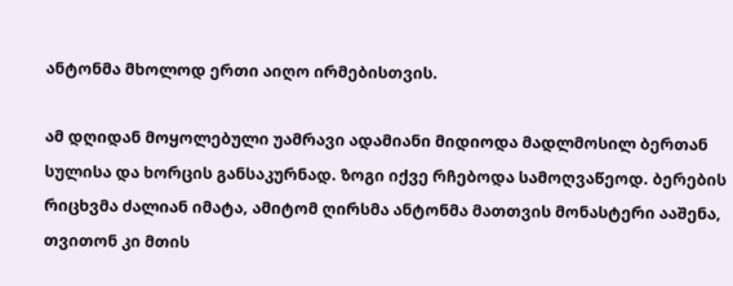ანტონმა მხოლოდ ერთი აიღო ირმებისთვის.

ამ დღიდან მოყოლებული უამრავი ადამიანი მიდიოდა მადლმოსილ ბერთან სულისა და ხორცის განსაკურნად. ზოგი იქვე რჩებოდა სამოღვაწეოდ. ბერების რიცხვმა ძალიან იმატა, ამიტომ ღირსმა ანტონმა მათთვის მონასტერი ააშენა, თვითონ კი მთის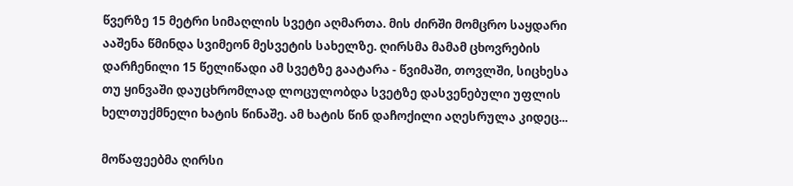წვერზე 15 მეტრი სიმაღლის სვეტი აღმართა. მის ძირში მომცრო საყდარი ააშენა წმინდა სვიმეონ მესვეტის სახელზე. ღირსმა მამამ ცხოვრების დარჩენილი 15 წელიწადი ამ სვეტზე გაატარა - წვიმაში, თოვლში, სიცხესა თუ ყინვაში დაუცხრომლად ლოცულობდა სვეტზე დასვენებული უფლის ხელთუქმნელი ხატის წინაშე. ამ ხატის წინ დაჩოქილი აღესრულა კიდეც...

მოწაფეებმა ღირსი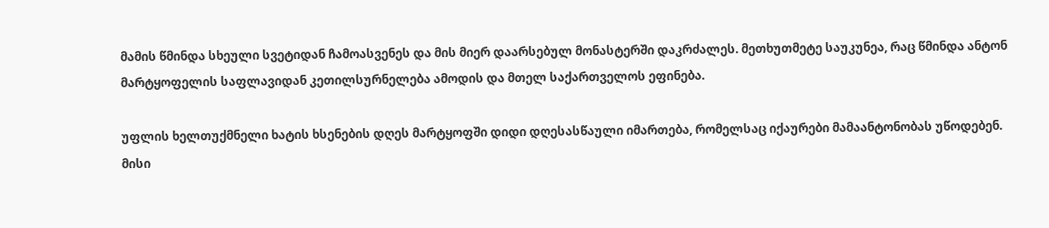მამის წმინდა სხეული სვეტიდან ჩამოასვენეს და მის მიერ დაარსებულ მონასტერში დაკრძალეს. მეთხუთმეტე საუკუნეა, რაც წმინდა ანტონ მარტყოფელის საფლავიდან კეთილსურნელება ამოდის და მთელ საქართველოს ეფინება.

უფლის ხელთუქმნელი ხატის ხსენების დღეს მარტყოფში დიდი დღესასწაული იმართება, რომელსაც იქაურები მამაანტონობას უწოდებენ. მისი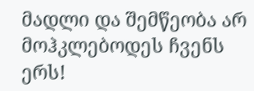მადლი და შემწეობა არ მოჰკლებოდეს ჩვენს ერს!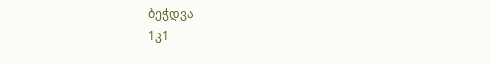ბეჭდვა
1კ1